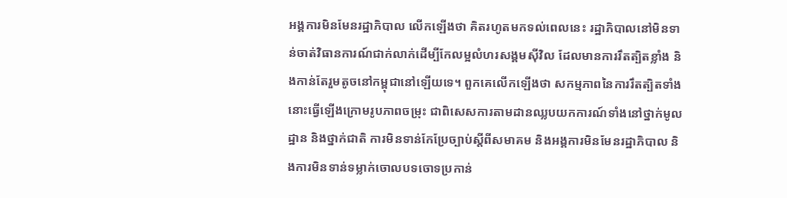អង្គការមិនមែនរដ្ឋាភិបាល លើកឡើងថា គិតរហូតមកទល់ពេលនេះ រដ្ឋាភិបាលនៅមិនទាន់ចាត់វិធានការណ៍ជាក់លាក់ដើម្បីកែលម្អលំហរសង្គមស៊ីវិល ដែលមានការរឹតត្បិតខ្លាំង និងកាន់តែរួមតូចនៅកម្ពុជានៅឡើយទេ។ ពួកគេលើកឡើងថា សកម្មភាពនៃការរឹតត្បិតទាំងនោះធ្វើឡើងក្រោមរូបភាពចម្រុះ ជាពិសេសការតាមដានឈ្លបយកការណ៍ទាំងនៅថ្នាក់មូលដ្ឋាន និងថ្នាក់ជាតិ ការមិនទាន់កែប្រែច្បាប់ស្តីពីសមាគម និងអង្គការមិនមែនរដ្ឋាភិបាល និងការមិនទាន់ទម្លាក់ចោលបទចោទប្រកាន់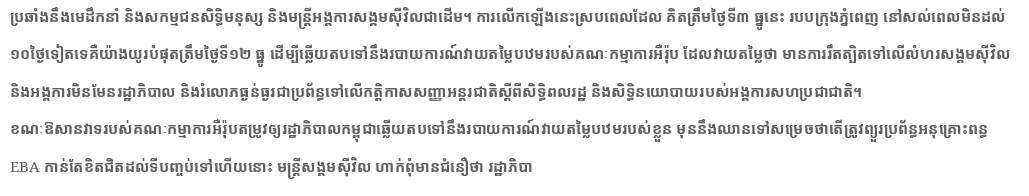ប្រឆាំងនឹងមេដឹកនាំ និងសកម្មជនសិទ្ធិមនុស្ស និងមន្ត្រីអង្គការសង្គមស៊ីវិលជាដើម។ ការលើកឡើងនេះស្របពេលដែល គិតត្រឹមថ្ងៃទី៣ ធ្នូនេះ របបក្រុងភ្នំពេញ នៅសល់ពេលមិនដល់ ១០ថ្ងៃទៀតទេគឺយ៉ាងយូរបំផុតត្រឹមថ្ងៃទី១២ ធ្នូ ដើម្បីឆ្លើយតបទៅនឹងរបាយការណ៍វាយតម្លៃបឋមរបស់គណៈកម្មាការអឺរ៉ុប ដែលវាយតម្លៃថា មានការរឹតត្បិតទៅលើលំហរសង្គមស៊ីវិល និងអង្គការមិនមែនរដ្ឋាភិបាល និងរំលោភធ្ងន់ធ្ងរជាប្រព័ន្ធទៅលើកតិ្តកាសសញ្ញាអន្តរជាតិស្តីពីសិទ្ធិពលរដ្ឋ និងសិទ្ធិនយោបាយរបស់អង្គការសហប្រជាជាតិ។
ខណៈឱសានវាទរបស់គណៈកម្មាការអឺរ៉ុបតម្រូវឲ្យរដ្ឋាភិបាលកម្ពុជាឆ្លើយតបទៅនឹងរបាយការណ៍វាយតម្លៃបឋមរបស់ខ្លួន មុននឹងឈានទៅសម្រេចថាតើត្រូវព្យួរប្រព័ន្ធអនុគ្រោះពន្ធ EBA កាន់តែខិតជិតដល់ទីបញ្ចប់ទៅហើយនោះ មន្ត្រីសង្គមស៊ីវិល ហាក់ពុំមានជំនឿថា រដ្ឋាភិបា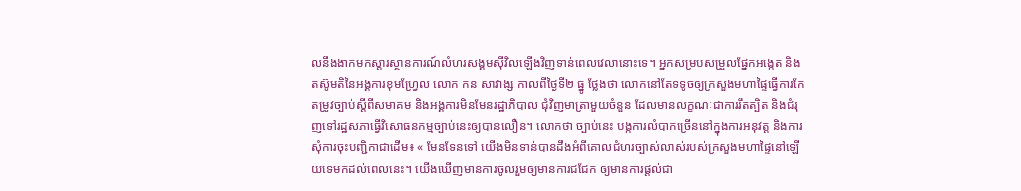លនឹងងាកមកស្តារស្ថានការណ៍លំហរសង្គមស៊ីវិលឡើងវិញទាន់ពេលវេលានោះទេ។ អ្នកសម្របសម្រួលផ្នែកអង្កេត និងតស៊ូមតិនៃអង្គការខុមហ្រ្វែល លោក កន សាវាង្ស កាលពីថ្ងៃទី២ ធ្នូ ថ្លែងថា លោកនៅតែទទូចឲ្យក្រសួងមហាផ្ទៃធ្វើការកែតម្រូវច្បាប់ស្តីពីសមាគម និងអង្គការមិនមែនរដ្ឋាភិបាល ជុំវិញមាត្រាមួយចំនួន ដែលមានលក្ខណៈជាការរឹតត្បិត និងជំរុញទៅរដ្ឋសភាធ្វើវិសោធនកម្មច្បាប់នេះឲ្យបានលឿន។ លោកថា ច្បាប់នេះ បង្កការលំបាកច្រើននៅក្នុងការអនុវត្ត និងការសុំការចុះបញ្ជិកាជាដើម៖ « មែនទែនទៅ យើងមិនទាន់បានដឹងអំពីគោលជំហរច្បាស់លាស់របស់ក្រសួងមហាផ្ទៃនៅឡើយទេមកដល់ពេលនេះ។ យើងឃើញមានការចូលរួមឲ្យមានការជជែក ឲ្យមានការផ្តល់ជា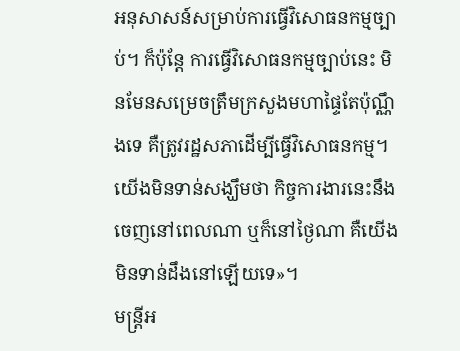អនុសាសន៍សម្រាប់ការធ្វើវិសោធនកម្មច្បាប់។ ក៏ប៉ុន្តែ ការធ្វើវិសោធនកម្មច្បាប់នេះ មិនមែនសម្រេចត្រឹមក្រសួងមហាផ្ទៃតែប៉ុណ្ណឹងទេ គឺត្រូវរដ្ឋសភាដើម្បីធ្វើវិសោធនកម្ម។ យើងមិនទាន់សង្ឃឹមថា កិច្ចការងារនេះនឹងចេញនៅពេលណា ឬក៏នៅថ្ងៃណា គឺយើងមិនទាន់ដឹងនៅឡើយទេ»។
មន្ត្រីអ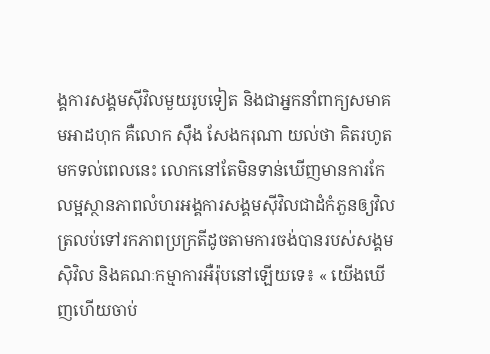ង្គការសង្គមស៊ីវិលមួយរូបទៀត និងជាអ្នកនាំពាក្យសមាគមអាដហុក គឺលោក ស៊ឹង សែងករុណា យល់ថា គិតរហូតមកទល់ពេលនេះ លោកនៅតែមិនទាន់ឃើញមានការកែលម្អស្ថានភាពលំហរអង្គការសង្គមស៊ីវិលជាដំកំភួនឲ្យវិលត្រលប់ទៅរកភាពប្រក្រតីដូចតាមការចង់បានរបស់សង្គមស៊ិវិល និងគណៈកម្មាការអឺរ៉ុបនៅឡើយទេ៖ « យើងឃើញហើយចាប់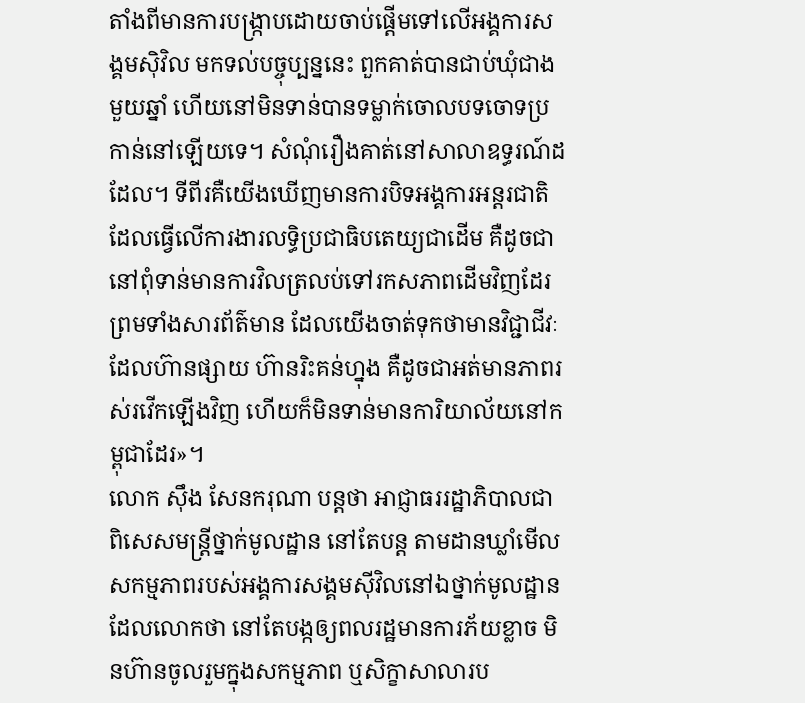តាំងពីមានការបង្ក្រាបដោយចាប់ផ្តើមទៅលើអង្គការសង្គមស៊ិវិល មកទល់បច្ចុប្បន្ននេះ ពួកគាត់បានជាប់ឃុំជាងមួយឆ្នាំ ហើយនៅមិនទាន់បានទម្លាក់ចោលបទចោទប្រកាន់នៅឡើយទេ។ សំណុំរឿងគាត់នៅសាលាឧទ្ធរណ៍ដដែល។ ទីពីរគឺយើងឃើញមានការបិទអង្គការអន្តរជាតិដែលធ្វើលើការងារលទ្ធិប្រជាធិបតេយ្យជាដើម គឺដូចជានៅពុំទាន់មានការវិលត្រលប់ទៅរកសភាពដើមវិញដែរ ព្រមទាំងសារព័ត៌មាន ដែលយើងចាត់ទុកថាមានវិជ្ជាជីវៈ ដែលហ៊ានផ្សាយ ហ៊ានរិះគន់ហ្នុង គឺដូចជាអត់មានភាពរស់រវើកឡើងវិញ ហើយក៏មិនទាន់មានការិយាល័យនៅកម្ពុជាដែរ»។
លោក ស៊ឹង សែនករុណា បន្តថា អាជ្ញាធររដ្ឋាភិបាលជាពិសេសមន្ត្រីថ្នាក់មូលដ្ឋាន នៅតែបន្ត តាមដានឃ្លាំមើលសកម្មភាពរបស់អង្គការសង្គមស៊ីវិលនៅឯថ្នាក់មូលដ្ឋាន ដែលលោកថា នៅតែបង្កឲ្យពលរដ្ឋមានការភ័យខ្លាច មិនហ៊ានចូលរួមក្នុងសកម្មភាព ឬសិក្ខាសាលារប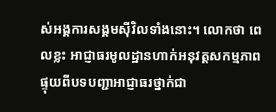ស់អង្គការសង្គមស៊ីវិលទាំងនោះ។ លោកថា ពេលខ្លះ អាជ្ញាធរមូលដ្ឋានហាក់អនុវត្តសកម្មភាពផ្ទុយពីបទបញ្ជាអាជ្ញាធរថ្នាក់ជា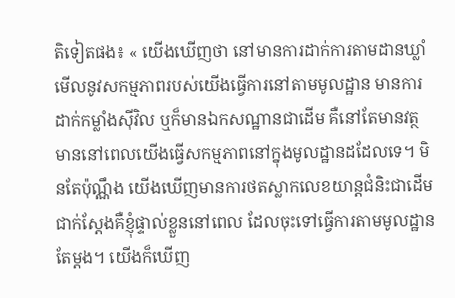តិទៀតផង៖ « យើងឃើញថា នៅមានការដាក់ការតាមដានឃ្លាំមើលនូវសកម្មភាពរបស់យើងធ្វើការនៅតាមមូលដ្ឋាន មានការដាក់កម្លាំងស៊ីវិល ឬក៏មានឯកសណ្ឋានជាដើម គឺនៅតែមានវត្ថមាននៅពេលយើងធ្វើសកម្មភាពនៅក្នុងមូលដ្ឋានដដែលទេ។ មិនតែប៉ុណ្ណឹង យើងឃើញមានការថតស្លាកលេខយាន្តជំនិះជាដើម ជាក់ស្តែងគឺខ្ញុំផ្ទាល់ខ្លួននៅពេល ដែលចុះទៅធ្វើការតាមមូលដ្ឋានតែម្តង។ យើងក៏ឃើញ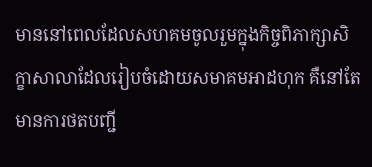មាននៅពេលដែលសហគមចូលរួមក្នុងកិច្ចពិភាក្សាសិក្ខាសាលាដែលរៀបចំដោយសមាគមអាដហុក គឺនៅតែមានការថតបញ្ជី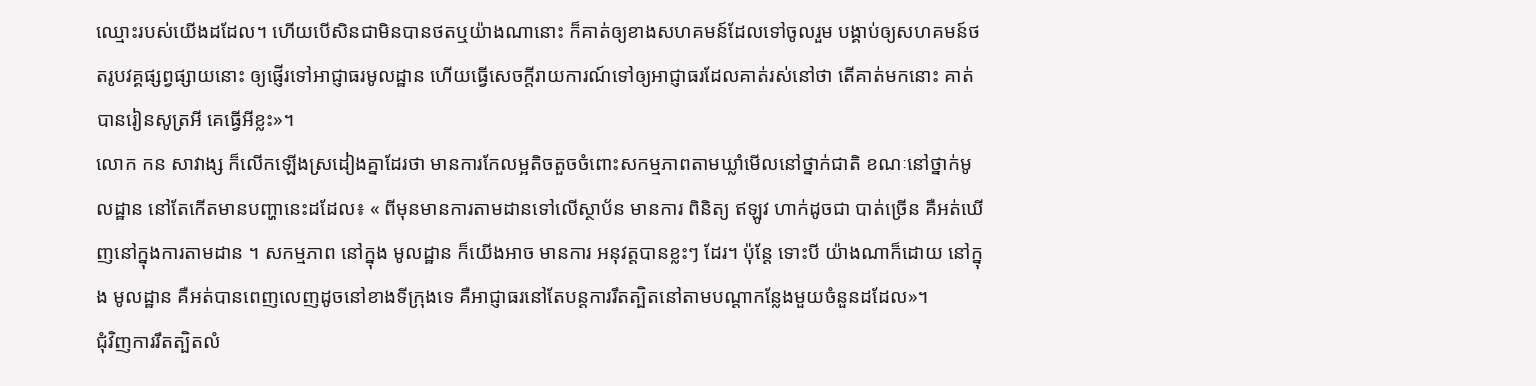ឈ្មោះរបស់យើងដដែល។ ហើយបើសិនជាមិនបានថតឬយ៉ាងណានោះ ក៏គាត់ឲ្យខាងសហគមន៍ដែលទៅចូលរួម បង្គាប់ឲ្យសហគមន៍ថតរូបវគ្គផ្សព្វផ្សាយនោះ ឲ្យផ្ញើរទៅអាជ្ញាធរមូលដ្ឋាន ហើយធ្វើសេចក្តីរាយការណ៍ទៅឲ្យអាជ្ញាធរដែលគាត់រស់នៅថា តើគាត់មកនោះ គាត់បានរៀនសូត្រអី គេធ្វើអីខ្លះ»។
លោក កន សាវាង្ស ក៏លើកឡើងស្រដៀងគ្នាដែរថា មានការកែលម្អតិចតួចចំពោះសកម្មភាពតាមឃ្លាំមើលនៅថ្នាក់ជាតិ ខណៈនៅថ្នាក់មូលដ្ឋាន នៅតែកើតមានបញ្ហានេះដដែល៖ « ពីមុនមានការតាមដានទៅលើស្ថាប័ន មានការ ពិនិត្យ ឥឡូវ ហាក់ដូចជា បាត់ច្រើន គឺអត់ឃើញនៅក្នុងការតាមដាន ។ សកម្មភាព នៅក្នុង មូលដ្ឋាន ក៏យើងអាច មានការ អនុវត្តបានខ្លះៗ ដែរ។ ប៉ុន្តែ ទោះបី យ៉ាងណាក៏ដោយ នៅក្នុង មូលដ្ឋាន គឺអត់បានពេញលេញដូចនៅខាងទីក្រុងទេ គឺអាជ្ញាធរនៅតែបន្តការរឹតត្បិតនៅតាមបណ្ដាកន្លែងមួយចំនួនដដែល»។
ជុំវិញការរឹតត្បិតលំ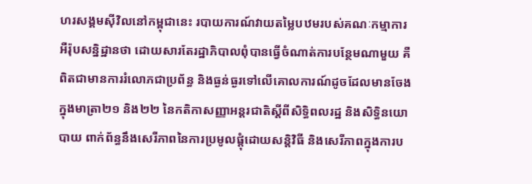ហរសង្គមស៊ីវិលនៅកម្ពុជានេះ របាយការណ៍វាយតម្លៃបឋមរបស់គណៈកម្មាការអឺរ៉ុបសន្និដ្ឋានថា ដោយសារតែរដ្ឋាភិបាលពុំបានធ្វើចំណាត់ការបន្ថែមណាមួយ គឺពិតជាមានការរំលោភជាប្រព័ន្ធ និងធ្ងន់ធ្ងរទៅលើគោលការណ៍ដូចដែលមានចែងក្នុងមាត្រា២១ និង២២ នៃកតិកាសញ្ញាអន្តរជាតិស្ដីពីសិទ្ធិពលរដ្ឋ និងសិទ្ធិនយោបាយ ពាក់ព័ន្ធនឹងសេរីភាពនៃការប្រមូលផ្តុំដោយសន្តិវិធី និងសេរីភាពក្នុងការប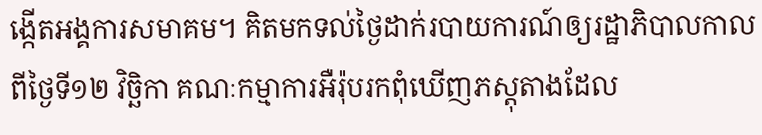ង្កើតអង្គការសមាគម។ គិតមកទល់ថ្ងៃដាក់របាយការណ៍ឲ្យរដ្ឋាភិបាលកាលពីថ្ងៃទី១២ វិច្ឆិកា គណៈកម្មាការអឺរ៉ុបរកពុំឃើញភស្តុតាងដែល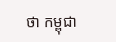ថា កម្ពុជា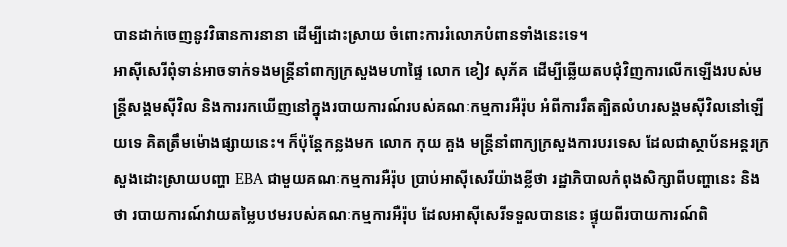បានដាក់ចេញនូវវិធានការនានា ដើម្បីដោះស្រាយ ចំពោះការរំលោភបំពានទាំងនេះទេ។
អាស៊ីសេរីពុំទាន់អាចទាក់ទងមន្ត្រីនាំពាក្យក្រសួងមហាផ្ទៃ លោក ខៀវ សុភ័គ ដើម្បីឆ្លើយតបជុំវិញការលើកឡើងរបស់មន្ត្រីសង្គមស៊ីវិល និងការរកឃើញនៅក្នុងរបាយការណ៍របស់គណៈកម្មការអឺរ៉ុប អំពីការរឹតត្បិតលំហរសង្គមស៊ីវិលនៅឡើយទេ គិតត្រឹមម៉ោងផ្សាយនេះ។ ក៏ប៉ុន្តែកន្លងមក លោក កុយ គួង មន្ត្រីនាំពាក្យក្រសួងការបរទេស ដែលជាស្ថាប័នអន្តរក្រសួងដោះស្រាយបញ្ហា EBA ជាមួយគណៈកម្មការអឺរ៉ុប ប្រាប់អាស៊ីសេរីយ៉ាងខ្លីថា រដ្ឋាភិបាលកំពុងសិក្សាពីបញ្ហានេះ និងថា របាយការណ៍វាយតម្លៃបឋមរបស់គណៈកម្មការអឺរ៉ុប ដែលអាស៊ីសេរីទទួលបាននេះ ផ្ទុយពីរបាយការណ៍ពិ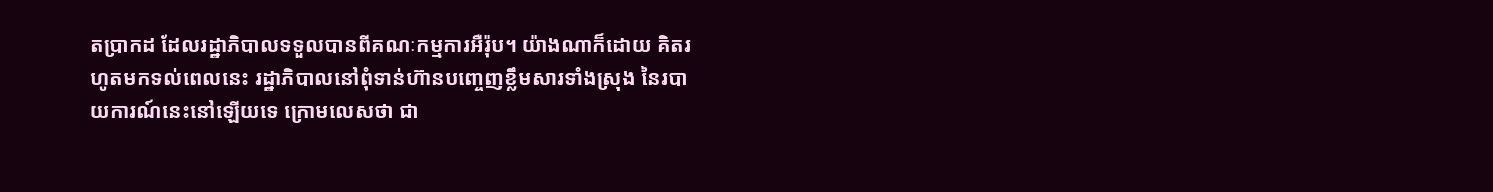តប្រាកដ ដែលរដ្ឋាភិបាលទទួលបានពីគណៈកម្មការអឺរ៉ុប។ យ៉ាងណាក៏ដោយ គិតរហូតមកទល់ពេលនេះ រដ្ឋាភិបាលនៅពុំទាន់ហ៊ានបញ្ចេញខ្លឹមសារទាំងស្រុង នៃរបាយការណ៍នេះនៅឡើយទេ ក្រោមលេសថា ជា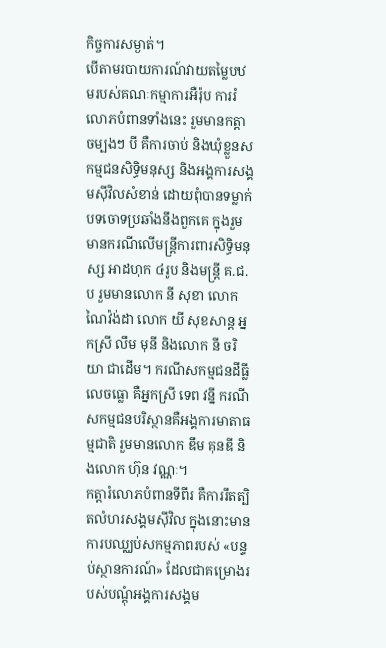កិច្ចការសម្ងាត់។
បើតាមរបាយការណ៍វាយតម្លៃបឋមរបស់គណៈកម្មាការអឺរ៉ុប ការរំលោភបំពានទាំងនេះ រួមមានកត្តាចម្បងៗ បី គឺការចាប់ និងឃុំខ្លួនសកម្មជនសិទ្ធិមនុស្ស និងអង្គការសង្គមស៊ីវិលសំខាន់ ដោយពុំបានទម្លាក់បទចោទប្រឆាំងនឹងពួកគេ ក្នុងរួមមានករណីលើមន្ត្រីការពារសិទ្ធិមនុស្ស អាដហុក ៤រូប និងមន្ត្រី គ.ជ.ប រួមមានលោក នី សុខា លោក ណៃវ៉ង់ដា លោក យី សុខសាន្ត អ្នកស្រី លឹម មុនី និងលោក នី ចរិយា ជាដើម។ ករណីសកម្មជនដីធ្លីលេចធ្លោ គឺអ្នកស្រី ទេព វន្នី ករណីសកម្មជនបរិស្ថានគឺអង្គការមាតាធម្មជាតិ រួមមានលោក ឌឹម គុនឌី និងលោក ហ៊ុន វណ្ណៈ។
កត្តារំលោភបំពានទីពីរ គឺការរឹតត្បិតលំហរសង្គមស៊ីវិល ក្នុងនោះមានការបឈ្ឈប់សកម្មភាពរបស់ «បន្ទប់ស្ថានការណ៍» ដែលជាគម្រោងរបស់បណ្តុំអង្គការសង្គម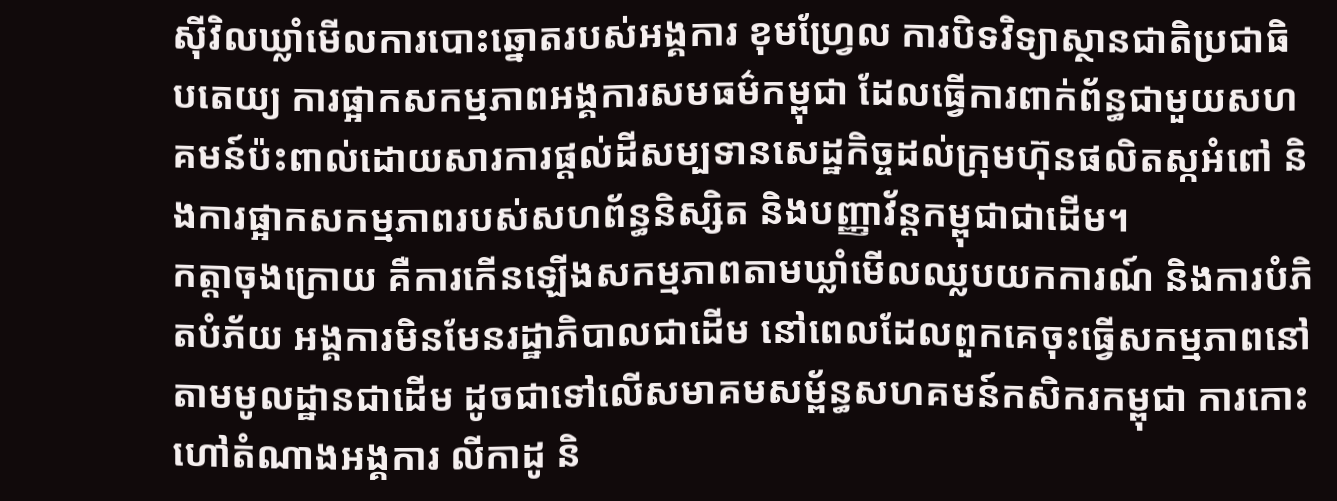ស៊ីវិលឃ្លាំមើលការបោះឆ្នោតរបស់អង្គការ ខុមហ្វ្រែល ការបិទវិទ្យាស្ថានជាតិប្រជាធិបតេយ្យ ការផ្អាកសកម្មភាពអង្គការសមធម៌កម្ពុជា ដែលធ្វើការពាក់ព័ន្ធជាមួយសហគមន៍ប៉ះពាល់ដោយសារការផ្តល់ដីសម្បទានសេដ្ឋកិច្ចដល់ក្រុមហ៊ុនផលិតស្កអំពៅ និងការផ្អាកសកម្មភាពរបស់សហព័ន្ធនិស្សិត និងបញ្ញាវ័ន្តកម្ពុជាជាដើម។
កត្តាចុងក្រោយ គឺការកើនឡើងសកម្មភាពតាមឃ្លាំមើលឈ្លបយកការណ៍ និងការបំភិតបំភ័យ អង្គការមិនមែនរដ្ឋាភិបាលជាដើម នៅពេលដែលពួកគេចុះធ្វើសកម្មភាពនៅតាមមូលដ្ឋានជាដើម ដូចជាទៅលើសមាគមសម្ព័ន្ធសហគមន៍កសិករកម្ពុជា ការកោះហៅតំណាងអង្គការ លីកាដូ និ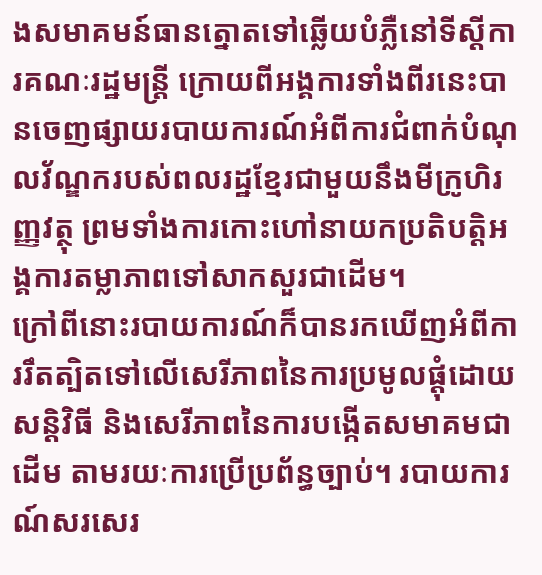ងសមាគមន៍ធានត្នោតទៅឆ្លើយបំភ្លឺនៅទីស្តីការគណៈរដ្ឋមន្ត្រី ក្រោយពីអង្គការទាំងពីរនេះបានចេញផ្សាយរបាយការណ៍អំពីការជំពាក់បំណុលវ័ណ្ឌករបស់ពលរដ្ឋខ្មែរជាមួយនឹងមីក្រូហិរញ្ញវត្ថុ ព្រមទាំងការកោះហៅនាយកប្រតិបត្តិអង្គការតម្លាភាពទៅសាកសួរជាដើម។
ក្រៅពីនោះរបាយការណ៍ក៏បានរកឃើញអំពីការរឹតត្បិតទៅលើសេរីភាពនៃការប្រមូលផ្តុំដោយសន្តិវិធី និងសេរីភាពនៃការបង្កើតសមាគមជាដើម តាមរយៈការប្រើប្រព័ន្ធច្បាប់។ របាយការណ៍សរសេរ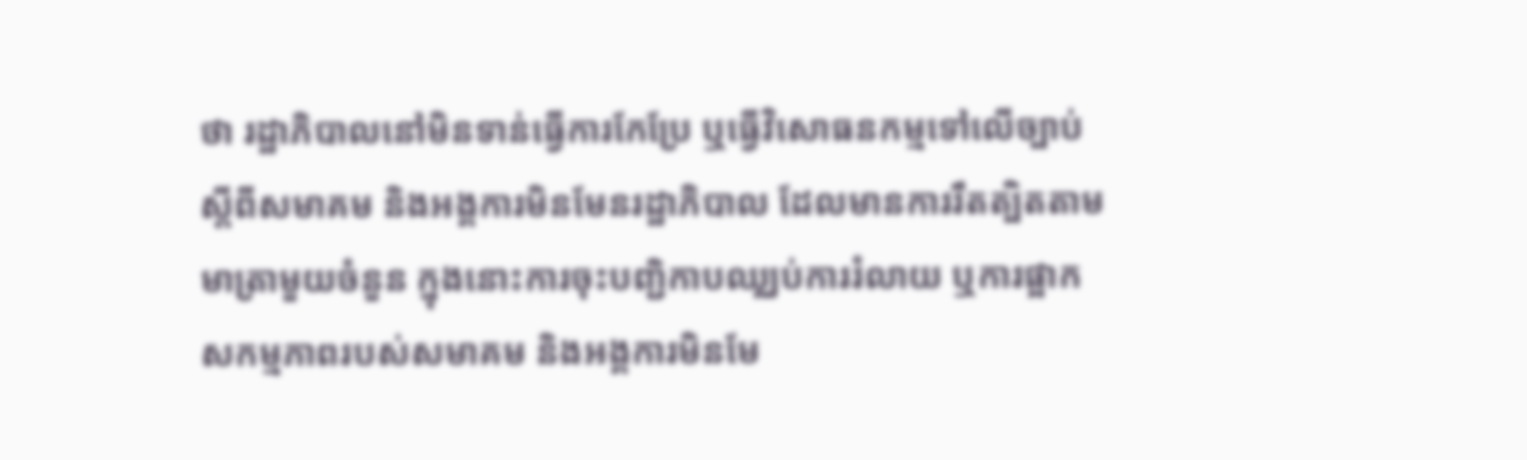ថា រដ្ឋាភិបាលនៅមិនទាន់ធ្វើការកែប្រែ ឬធ្វើវិសោធនកម្មទៅលើច្បាប់ស្តីពីសមាគម និងអង្គការមិនមែនរដ្ឋាភិបាល ដែលមានការរឹតត្បិតតាមមាត្រាមួយចំនួន ក្នុងនោះការចុះបញ្ជិកាបឈ្ឈប់ការរំលាយ ឬការផ្អាកសកម្មភាពរបស់សមាគម និងអង្គការមិនមែ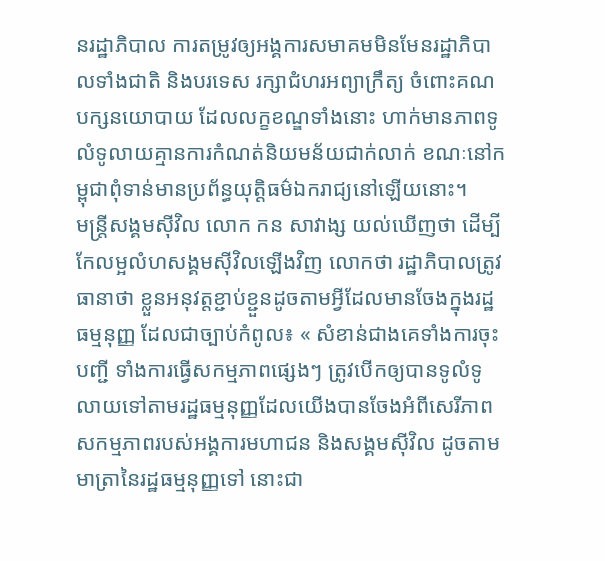នរដ្ឋាភិបាល ការតម្រូវឲ្យអង្គការសមាគមមិនមែនរដ្ឋាភិបាលទាំងជាតិ និងបរទេស រក្សាជំហរអព្យាក្រឹត្យ ចំពោះគណបក្សនយោបាយ ដែលលក្ខខណ្ឌទាំងនោះ ហាក់មានភាពទូលំទូលាយគ្មានការកំណត់និយមន័យជាក់លាក់ ខណៈនៅកម្ពុជាពុំទាន់មានប្រព័ន្ធយុត្តិធម៌ឯករាជ្យនៅឡើយនោះ។
មន្ត្រីសង្គមស៊ីវិល លោក កន សាវាង្ស យល់ឃើញថា ដើម្បីកែលម្អលំហសង្គមស៊ីវិលឡើងវិញ លោកថា រដ្ឋាភិបាលត្រូវធានាថា ខ្លួនអនុវត្តខ្ជាប់ខ្ជួនដូចតាមអ្វីដែលមានចែងក្នុងរដ្ឋធម្មនុញ្ញ ដែលជាច្បាប់កំពូល៖ « សំខាន់ជាងគេទាំងការចុះបញ្ជី ទាំងការធ្វើសកម្មភាពផ្សេងៗ ត្រូវបើកឲ្យបានទូលំទូលាយទៅតាមរដ្ឋធម្មនុញ្ញដែលយើងបានចែងអំពីសេរីភាពសកម្មភាពរបស់អង្គការមហាជន និងសង្គមស៊ីវិល ដូចតាមមាត្រានៃរដ្ឋធម្មនុញ្ញទៅ នោះជា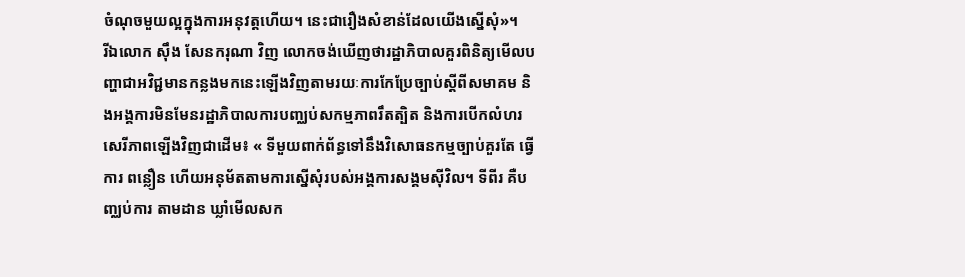ចំណុចមួយល្អក្នុងការអនុវត្តហើយ។ នេះជារឿងសំខាន់ដែលយើងស្នើសុំ»។
រីឯលោក ស៊ឹង សែនករុណា វិញ លោកចង់ឃើញថារដ្ឋាភិបាលគួរពិនិត្យមើលបញ្ហាជាអវិជ្ជមានកន្លងមកនេះឡើងវិញតាមរយៈការកែប្រែច្បាប់ស្តីពីសមាគម និងអង្គការមិនមែនរដ្ឋាភិបាលការបញ្ឈប់សកម្មភាពរឹតត្បិត និងការបើកលំហរសេរីភាពឡើងវិញជាដើម៖ « ទីមួយពាក់ព័ន្ធទៅនឹងវិសោធនកម្មច្បាប់គួរតែ ធ្វើការ ពន្លឿន ហើយអនុម័តតាមការស្នើសុំរបស់អង្គការសង្គមស៊ីវិល។ ទីពីរ គឺបញ្ឈប់ការ តាមដាន ឃ្លាំមើលសក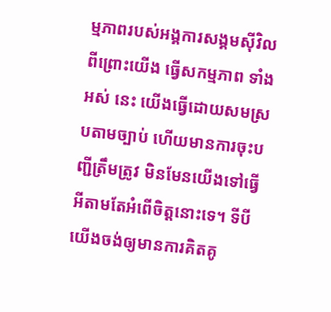ម្មភាពរបស់អង្គការសង្គមស៊ីវិល ពីព្រោះយើង ធ្វើសកម្មភាព ទាំងអស់ នេះ យើងធ្វើដោយសមស្របតាមច្បាប់ ហើយមានការចុះបញ្ជីត្រឹមត្រូវ មិនមែនយើងទៅធ្វើអីតាមតែអំពើចិត្តនោះទេ។ ទីបី យើងចង់ឲ្យមានការគិតគូ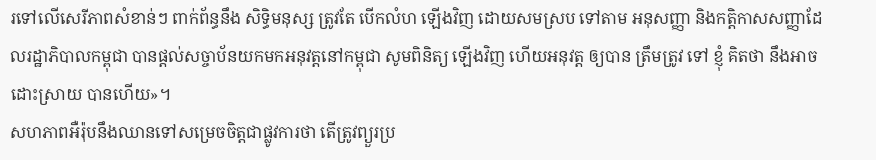រទៅលើសេរីភាពសំខាន់ៗ ពាក់ព័ន្ធនឹង សិទ្ធិមនុស្ស ត្រូវតែ បើកលំហ ឡើងវិញ ដោយសមស្រប ទៅតាម អនុសញ្ញា និងកតិ្តកាសសញ្ញាដែលរដ្ឋាភិបាលកម្ពុជា បានផ្តល់សច្ចាប័នយកមកអនុវត្តនៅកម្ពុជា សូមពិនិត្យ ឡើងវិញ ហើយអនុវត្ត ឲ្យបាន ត្រឹមត្រូវ ទៅ ខ្ញុំ គិតថា នឹងអាច ដោះស្រាយ បានហើយ»។
សហភាពអឺរ៉ុបនឹងឈានទៅសម្រេចចិត្តជាផ្លូវការថា តើត្រូវព្យួរប្រ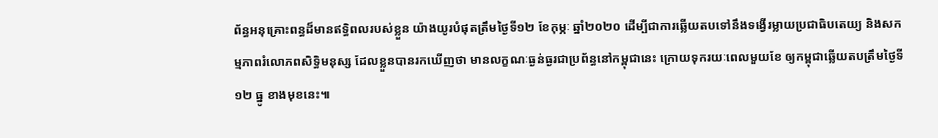ព័ន្ធអនុគ្រោះពន្ធដ៏មានឥទ្ធិពលរបស់ខ្លួន យ៉ាងយូរបំផុតត្រឹមថ្ងៃទី១២ ខែកុម្ភៈ ឆ្នាំ២០២០ ដើម្បីជាការឆ្លើយតបទៅនឹងទង្វើរម្លាយប្រជាធិបតេយ្យ និងសកម្មភាពរំលោភពសិទ្ធិមនុស្ស ដែលខ្លួនបានរកឃើញថា មានលក្ខណៈធ្ងន់ធ្ងរជាប្រព័ន្ធនៅកម្ពុជានេះ ក្រោយទុករយៈពេលមួយខែ ឲ្យកម្ពុជាឆ្លើយតបត្រឹមថ្ងៃទី១២ ធ្នូ ខាងមុខនេះ៕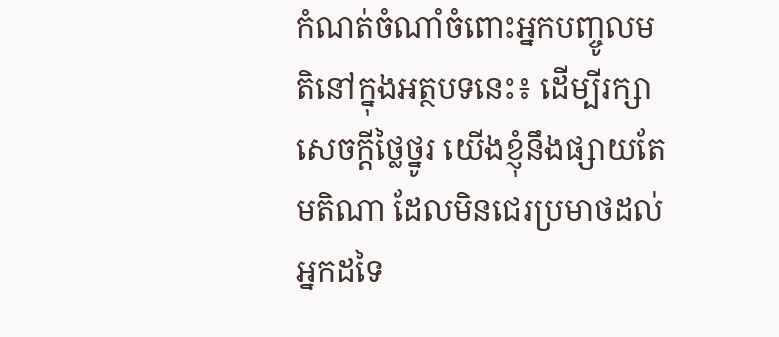កំណត់ចំណាំចំពោះអ្នកបញ្ចូលមតិនៅក្នុងអត្ថបទនេះ៖ ដើម្បីរក្សាសេចក្ដីថ្លៃថ្នូរ យើងខ្ញុំនឹងផ្សាយតែមតិណា ដែលមិនជេរប្រមាថដល់អ្នកដទៃ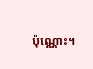ប៉ុណ្ណោះ។